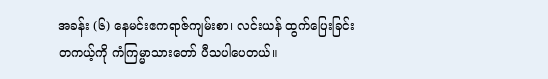အခန်း (၆) နေမင်းဧကရာဇ်ကျမ်းစာ၊ လင်းယန် ထွက်ပြေးခြင်း
တကယ့်ကို ကံကြမ္မာသားတော် ပီသပါပေတယ်။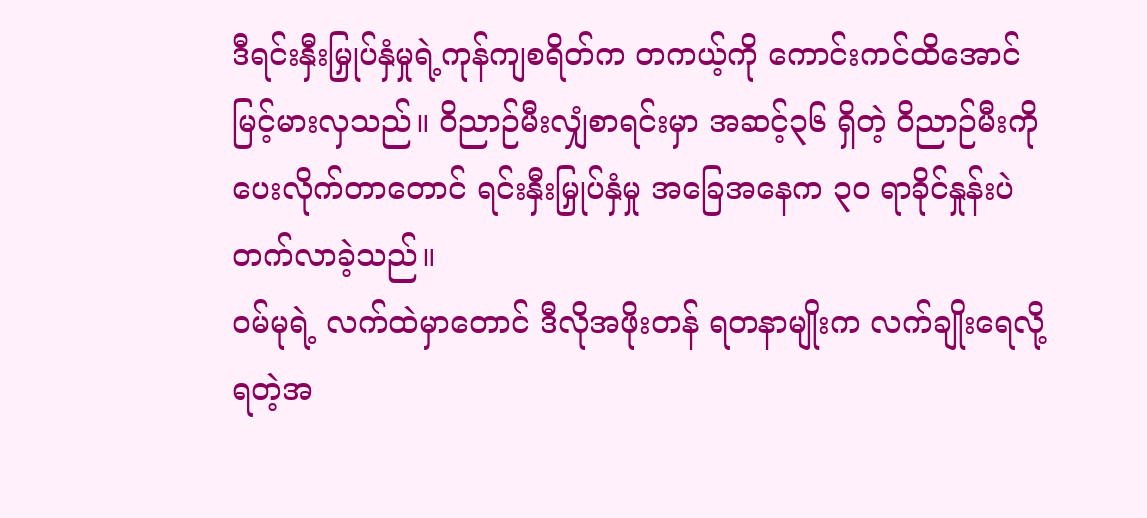ဒီရင်းနှီးမြှုပ်နှံမှုရဲ့ကုန်ကျစရိတ်က တကယ့်ကို ကောင်းကင်ထိအောင် မြင့်မားလှသည်။ ဝိညာဉ်မီးလျှံစာရင်းမှာ အဆင့်၃၆ ရှိတဲ့ ဝိညာဉ်မီးကို ပေးလိုက်တာတောင် ရင်းနှီးမြှုပ်နှံမှု အခြေအနေက ၃၀ ရာခိုင်နှုန်းပဲ တက်လာခဲ့သည်။
ဝမ်မုရဲ့ လက်ထဲမှာတောင် ဒီလိုအဖိုးတန် ရတနာမျိုးက လက်ချိုးရေလို့ရတဲ့အ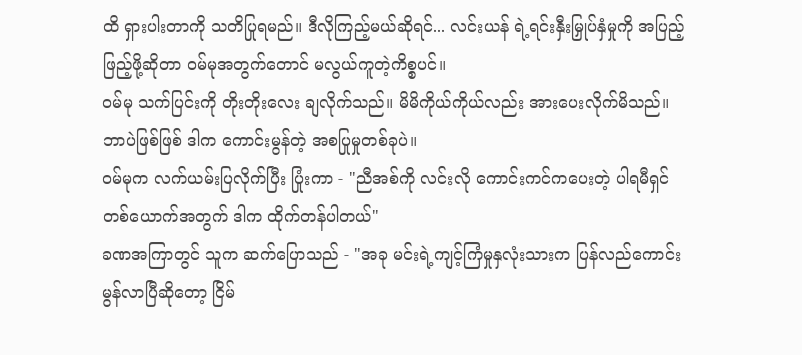ထိ ရှားပါးတာကို သတိပြုရမည်။ ဒီလိုကြည့်မယ်ဆိုရင်... လင်းယန် ရဲ့ရင်းနှီးမြှုပ်နှံမှုကို အပြည့်ဖြည့်ဖို့ဆိုတာ ဝမ်မုအတွက်တောင် မလွယ်ကူတဲ့ကိစ္စပင်။
ဝမ်မု သက်ပြင်းကို တိုးတိုးလေး ချလိုက်သည်။ မိမိကိုယ်ကိုယ်လည်း အားပေးလိုက်မိသည်။ ဘာပဲဖြစ်ဖြစ် ဒါက ကောင်းမွန်တဲ့ အစပြုမှုတစ်ခုပဲ။
ဝမ်မုက လက်ယမ်းပြလိုက်ပြီး ပြုံးကာ - "ညီအစ်ကို လင်းလို ကောင်းကင်ကပေးတဲ့ ပါရမီရှင်တစ်ယောက်အတွက် ဒါက ထိုက်တန်ပါတယ်"
ခဏအကြာတွင် သူက ဆက်ပြောသည် - "အခု မင်းရဲ့ကျင့်ကြံမှုနှလုံးသားက ပြန်လည်ကောင်းမွန်လာပြီဆိုတော့ ငြိမ်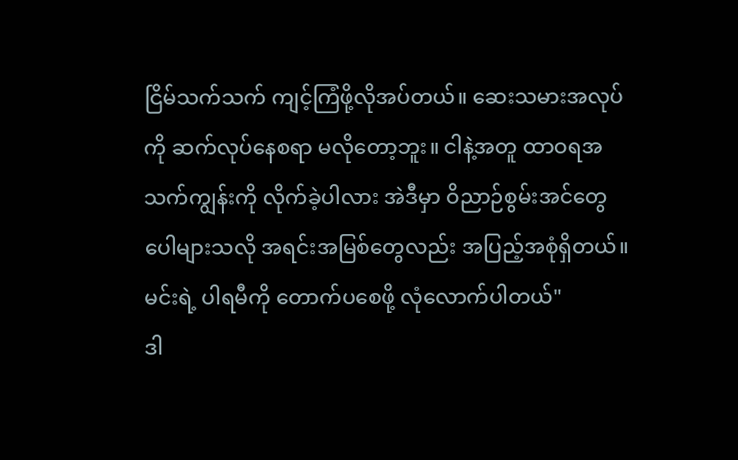ငြိမ်သက်သက် ကျင့်ကြံဖို့လိုအပ်တယ်။ ဆေးသမားအလုပ်ကို ဆက်လုပ်နေစရာ မလိုတော့ဘူး။ ငါနဲ့အတူ ထာဝရအသက်ကျွန်းကို လိုက်ခဲ့ပါလား အဲဒီမှာ ဝိညာဉ်စွမ်းအင်တွေပေါများသလို အရင်းအမြစ်တွေလည်း အပြည့်အစုံရှိတယ်။ မင်းရဲ့ ပါရမီကို တောက်ပစေဖို့ လုံလောက်ပါတယ်"
ဒါ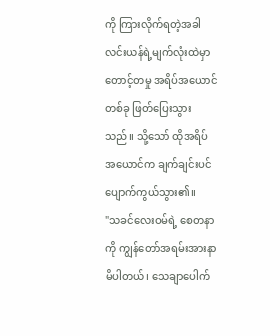ကို ကြားလိုက်ရတဲ့အခါ လင်းယန်ရဲ့မျက်လုံးထဲမှာ တောင့်တမှု အရိပ်အယောင်တစ်ခု ဖြတ်ပြေးသွားသည်။ သို့သော် ထိုအရိပ်အယောင်က ချက်ချင်းပင် ပျောက်ကွယ်သွား၏။
"သခင်လေးဝမ်ရဲ့ စေတနာကို ကျွန်တော်အရမ်းအားနာမိပါတယ်၊ သေချာပေါက်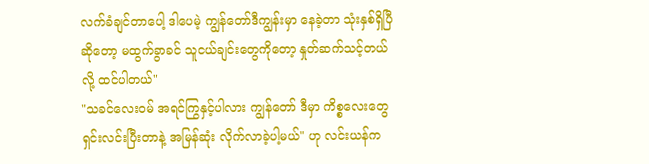လက်ခံချင်တာပေါ့ ဒါပေမဲ့ ကျွန်တော်ဒီကျွန်းမှာ နေခဲ့တာ သုံးနှစ်ရှိပြီဆိုတော့ မထွက်ခွာခင် သူငယ်ချင်းတွေကိုတော့ နှုတ်ဆက်သင့်တယ်လို့ ထင်ပါတယ်"
"သခင်လေးဝမ် အရင်ကြွနှင့်ပါလား ကျွန်တော် ဒီမှာ ကိစ္စလေးတွေ ရှင်းလင်းပြီးတာနဲ့ အမြန်ဆုံး လိုက်လာခဲ့ပါ့မယ်" ဟု လင်းယန်က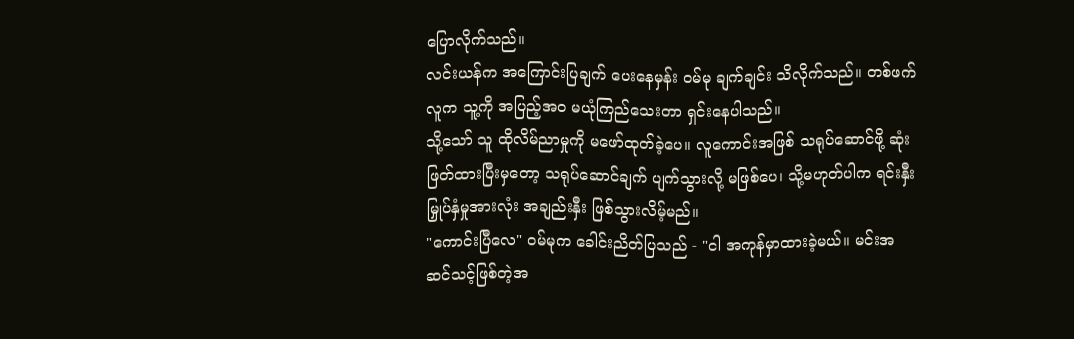ပြောလိုက်သည်။
လင်းယန်က အကြောင်းပြချက် ပေးနေမှန်း ဝမ်မု ချက်ချင်း သိလိုက်သည်။ တစ်ဖက်လူက သူ့ကို အပြည့်အဝ မယုံကြည်သေးတာ ရှင်းနေပါသည်။
သို့သော် သူ ထိုလိမ်ညာမှုကို မဖော်ထုတ်ခဲ့ပေ။ လူကောင်းအဖြစ် သရုပ်ဆောင်ဖို့ ဆုံးဖြတ်ထားပြီးမှတော့ သရုပ်ဆောင်ချက် ပျက်သွားလို့ မဖြစ်ပေ၊ သို့မဟုတ်ပါက ရင်းနှီးမြှုပ်နှံမှုအားလုံး အချည်းနှီး ဖြစ်သွားလိမ့်မည်။
"ကောင်းပြီလေ" ဝမ်မုက ခေါင်းညိတ်ပြသည် - "ငါ အကုန်မှာထားခဲ့မယ်။ မင်းအဆင်သင့်ဖြစ်တဲ့အ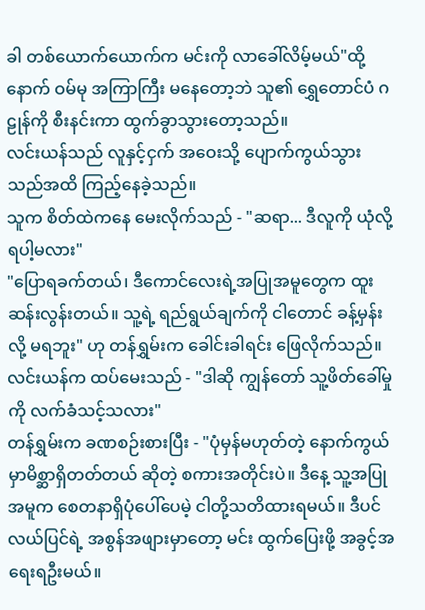ခါ တစ်ယောက်ယောက်က မင်းကို လာခေါ်လိမ့်မယ်"ထို့နောက် ဝမ်မု အကြာကြီး မနေတော့ဘဲ သူ၏ ရွှေတောင်ပံ ဂဠုန်ကို စီးနင်းကာ ထွက်ခွာသွားတော့သည်။
လင်းယန်သည် လူနှင့်ငှက် အဝေးသို့ ပျောက်ကွယ်သွားသည်အထိ ကြည့်နေခဲ့သည်။
သူက စိတ်ထဲကနေ မေးလိုက်သည် - "ဆရာ... ဒီလူကို ယုံလို့ရပါ့မလား"
"ပြောရခက်တယ်၊ ဒီကောင်လေးရဲ့အပြုအမူတွေက ထူးဆန်းလွန်းတယ်။ သူ့ရဲ့ ရည်ရွယ်ချက်ကို ငါတောင် ခန့်မှန်းလို့ မရဘူး" ဟု တန်ရွှမ်းက ခေါင်းခါရင်း ဖြေလိုက်သည်။
လင်းယန်က ထပ်မေးသည် - "ဒါဆို ကျွန်တော် သူ့ဖိတ်ခေါ်မှုကို လက်ခံသင့်သလား"
တန်ရွှမ်းက ခဏစဉ်းစားပြီး - "ပုံမှန်မဟုတ်တဲ့ နောက်ကွယ်မှာမိစ္ဆာရှိတတ်တယ် ဆိုတဲ့ စကားအတိုင်းပဲ။ ဒီနေ့ သူ့အပြုအမူက စေတနာရှိပုံပေါ်ပေမဲ့ ငါတို့သတိထားရမယ်။ ဒီပင်လယ်ပြင်ရဲ့ အစွန်အဖျားမှာတော့ မင်း ထွက်ပြေးဖို့ အခွင့်အရေးရဦးမယ်။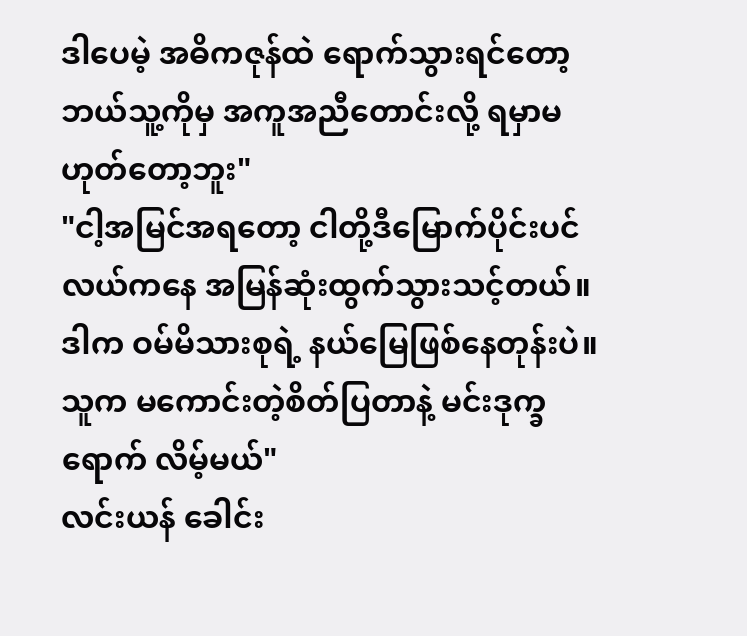ဒါပေမဲ့ အဓိကဇုန်ထဲ ရောက်သွားရင်တော့ ဘယ်သူ့ကိုမှ အကူအညီတောင်းလို့ ရမှာမဟုတ်တော့ဘူး"
"ငါ့အမြင်အရတော့ ငါတို့ဒီမြောက်ပိုင်းပင်လယ်ကနေ အမြန်ဆုံးထွက်သွားသင့်တယ်။ ဒါက ဝမ်မိသားစုရဲ့ နယ်မြေဖြစ်နေတုန်းပဲ။ သူက မကောင်းတဲ့စိတ်ပြတာနဲ့ မင်းဒုက္ခရောက် လိမ့်မယ်"
လင်းယန် ခေါင်း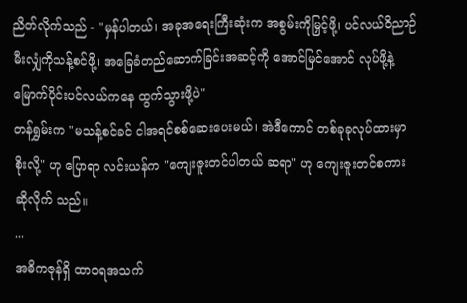ညိတ်လိုက်သည် - "မှန်ပါတယ်၊ အခုအရေးကြီးဆုံးက အစွမ်းကိုမြှင့်ဖို့၊ ပင်လယ်ဝိညာဉ်မီးလျှံကိုသန့်စင်ဖို့၊ အခြေခံတည်ဆောက်ခြင်းအဆင့်ကို အောင်မြင်အောင် လုပ်ဖို့နဲ့ မြောက်ပိုင်းပင်လယ်ကနေ ထွက်သွားဖို့ပဲ"
တန်ရွှမ်းက "မသန့်စင်ခင် ငါအရင်စစ်ဆေးပေးမယ်၊ အဲဒီကောင် တစ်ခုခုလုပ်ထားမှာ စိုးလို့" ဟု ပြောရာ လင်းယန်က "ကျေးဇူးတင်ပါတယ် ဆရာ" ဟု ကျေးဇူးတင်စကား ဆိုလိုက် သည်။
...
အဓိကဇုန်ရှိ ထာဝရအသက်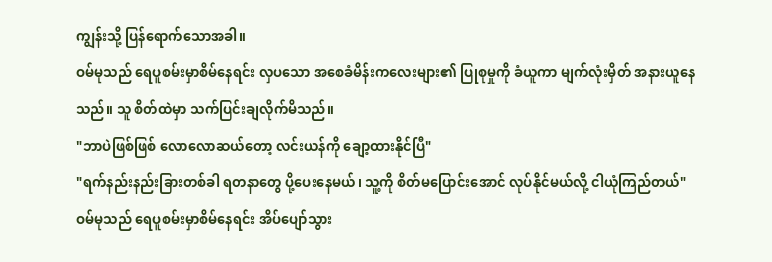ကျွန်းသို့ ပြန်ရောက်သောအခါ။
ဝမ်မုသည် ရေပူစမ်းမှာစိမ်နေရင်း လှပသော အစေခံမိန်းကလေးများ၏ ပြုစုမှုကို ခံယူကာ မျက်လုံးမှိတ် အနားယူနေသည်။ သူ စိတ်ထဲမှာ သက်ပြင်းချလိုက်မိသည်။
"ဘာပဲဖြစ်ဖြစ် လောလောဆယ်တော့ လင်းယန်ကို ချော့ထားနိုင်ပြီ"
"ရက်နည်းနည်းခြားတစ်ခါ ရတနာတွေ ပို့ပေးနေမယ်၊ သူ့ကို စိတ်မပြောင်းအောင် လုပ်နိုင်မယ်လို့ ငါယုံကြည်တယ်"
ဝမ်မုသည် ရေပူစမ်းမှာစိမ်နေရင်း အိပ်ပျော်သွား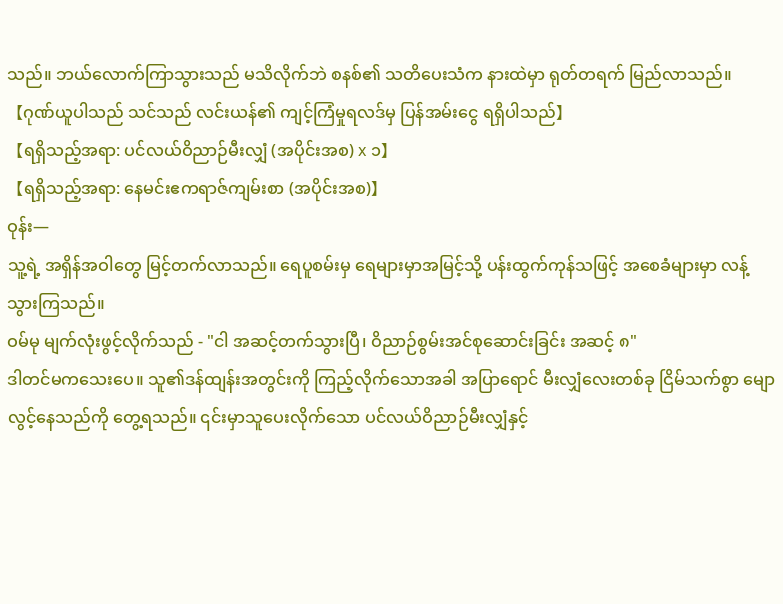သည်။ ဘယ်လောက်ကြာသွားသည် မသိလိုက်ဘဲ စနစ်၏ သတိပေးသံက နားထဲမှာ ရုတ်တရက် မြည်လာသည်။
【ဂုဏ်ယူပါသည် သင်သည် လင်းယန်၏ ကျင့်ကြံမှုရလဒ်မှ ပြန်အမ်းငွေ ရရှိပါသည်】
【ရရှိသည့်အရာ: ပင်လယ်ဝိညာဉ်မီးလျှံ (အပိုင်းအစ) x ၁】
【ရရှိသည့်အရာ: နေမင်းဧကရာဇ်ကျမ်းစာ (အပိုင်းအစ)】
ဝုန်း—
သူ့ရဲ့ အရှိန်အဝါတွေ မြင့်တက်လာသည်။ ရေပူစမ်းမှ ရေများမှာအမြင့်သို့ ပန်းထွက်ကုန်သဖြင့် အစေခံများမှာ လန့်သွားကြသည်။
ဝမ်မု မျက်လုံးဖွင့်လိုက်သည် - "ငါ အဆင့်တက်သွားပြီ၊ ဝိညာဉ်စွမ်းအင်စုဆောင်းခြင်း အဆင့် ၈"
ဒါတင်မကသေးပေ။ သူ၏ဒန်ထျန်းအတွင်းကို ကြည့်လိုက်သောအခါ အပြာရောင် မီးလျှံလေးတစ်ခု ငြိမ်သက်စွာ မျောလွင့်နေသည်ကို တွေ့ရသည်။ ၎င်းမှာသူပေးလိုက်သော ပင်လယ်ဝိညာဉ်မီးလျှံနှင့်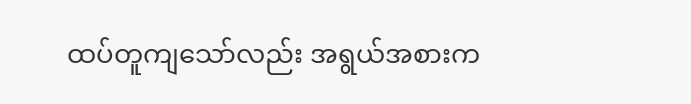ထပ်တူကျသော်လည်း အရွယ်အစားက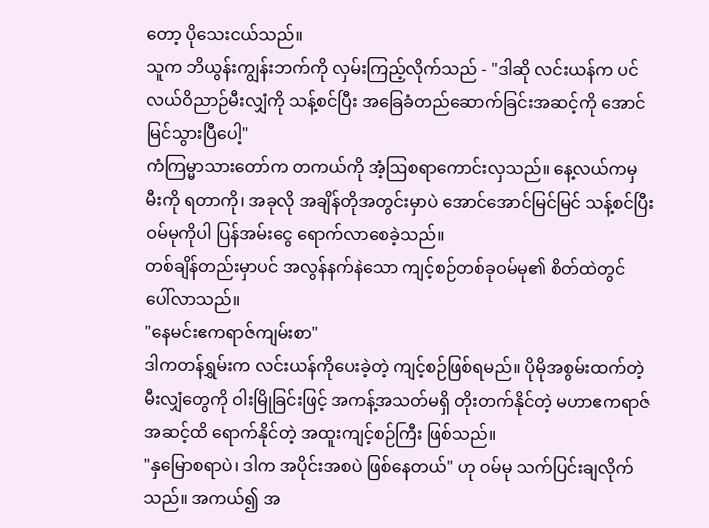တော့ ပိုသေးငယ်သည်။
သူက ဘိယွန်းကျွန်းဘက်ကို လှမ်းကြည့်လိုက်သည် - "ဒါဆို လင်းယန်က ပင်လယ်ဝိညာဉ်မီးလျှံကို သန့်စင်ပြီး အခြေခံတည်ဆောက်ခြင်းအဆင့်ကို အောင်မြင်သွားပြီပေါ့"
ကံကြမ္မာသားတော်က တကယ်ကို အံ့ဩစရာကောင်းလှသည်။ နေ့လယ်ကမှ မီးကို ရတာကို၊ အခုလို အချိန်တိုအတွင်းမှာပဲ အောင်အောင်မြင်မြင် သန့်စင်ပြီး ဝမ်မုကိုပါ ပြန်အမ်းငွေ ရောက်လာစေခဲ့သည်။
တစ်ချိန်တည်းမှာပင် အလွန်နက်နဲသော ကျင့်စဉ်တစ်ခုဝမ်မု၏ စိတ်ထဲတွင် ပေါ်လာသည်။
"နေမင်းဧကရာဇ်ကျမ်းစာ"
ဒါကတန်ရွှမ်းက လင်းယန်ကိုပေးခဲ့တဲ့ ကျင့်စဉ်ဖြစ်ရမည်။ ပိုမိုအစွမ်းထက်တဲ့ မီးလျှံတွေကို ဝါးမြိုခြင်းဖြင့် အကန့်အသတ်မရှိ တိုးတက်နိုင်တဲ့ မဟာဧကရာဇ်အဆင့်ထိ ရောက်နိုင်တဲ့ အထူးကျင့်စဉ်ကြီး ဖြစ်သည်။
"နှမြောစရာပဲ၊ ဒါက အပိုင်းအစပဲ ဖြစ်နေတယ်" ဟု ဝမ်မု သက်ပြင်းချလိုက်သည်။ အကယ်၍ အ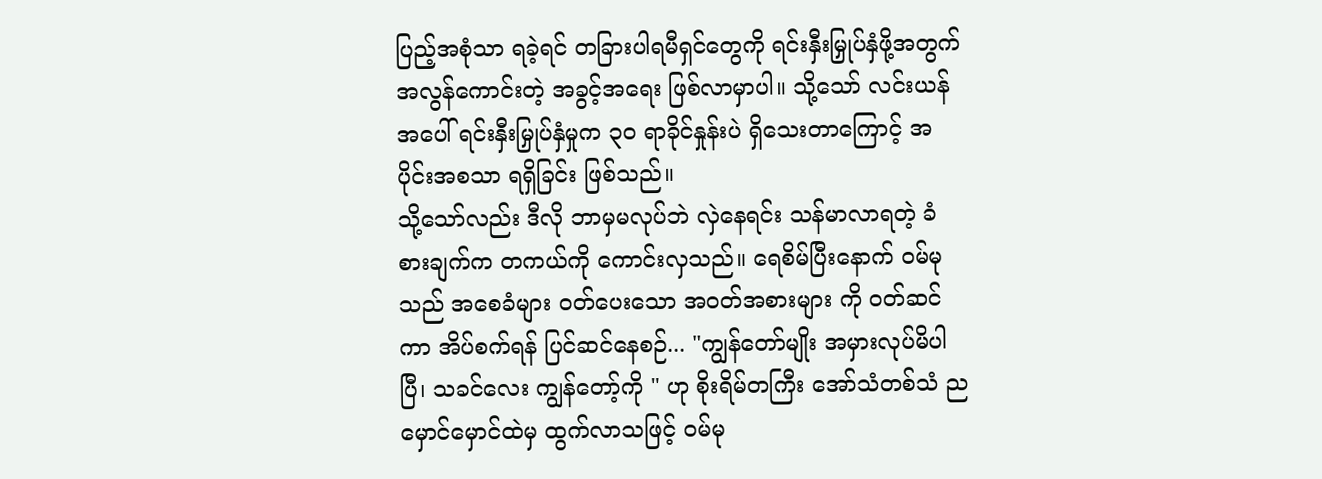ပြည့်အစုံသာ ရခဲ့ရင် တခြားပါရမီရှင်တွေကို ရင်းနှီးမြှုပ်နှံဖို့အတွက် အလွန်ကောင်းတဲ့ အခွင့်အရေး ဖြစ်လာမှာပါ။ သို့သော် လင်းယန်အပေါ် ရင်းနှီးမြှုပ်နှံမှုက ၃၀ ရာခိုင်နှုန်းပဲ ရှိသေးတာကြောင့် အပိုင်းအစသာ ရရှိခြင်း ဖြစ်သည်။
သို့သော်လည်း ဒီလို ဘာမှမလုပ်ဘဲ လှဲနေရင်း သန်မာလာရတဲ့ ခံစားချက်က တကယ်ကို ကောင်းလှသည်။ ရေစိမ်ပြီးနောက် ဝမ်မုသည် အစေခံများ ဝတ်ပေးသော အဝတ်အစားများ ကို ဝတ်ဆင်ကာ အိပ်စက်ရန် ပြင်ဆင်နေစဉ်... "ကျွန်တော်မျိုး အမှားလုပ်မိပါပြီ၊ သခင်လေး ကျွန်တော့်ကို " ဟု စိုးရိမ်တကြီး အော်သံတစ်သံ ညမှောင်မှောင်ထဲမှ ထွက်လာသဖြင့် ဝမ်မု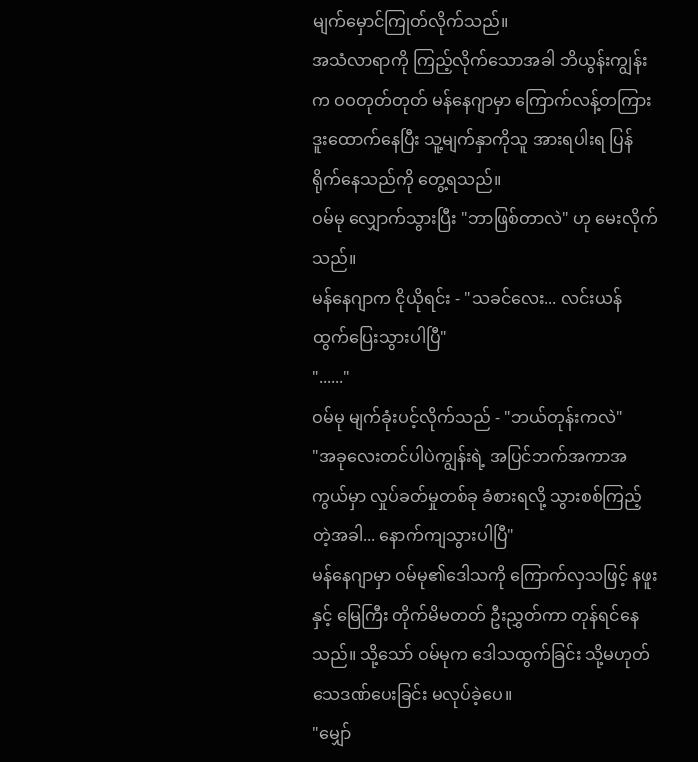မျက်မှောင်ကြုတ်လိုက်သည်။
အသံလာရာကို ကြည့်လိုက်သောအခါ ဘိယွန်းကျွန်းက ဝဝတုတ်တုတ် မန်နေဂျာမှာ ကြောက်လန့်တကြား ဒူးထောက်နေပြီး သူ့မျက်နှာကိုသူ အားရပါးရ ပြန်ရိုက်နေသည်ကို တွေ့ရသည်။
ဝမ်မု လျှောက်သွားပြီး "ဘာဖြစ်တာလဲ" ဟု မေးလိုက်သည်။
မန်နေဂျာက ငိုယိုရင်း - "သခင်လေး... လင်းယန် ထွက်ပြေးသွားပါပြီ"
"......"
ဝမ်မု မျက်ခုံးပင့်လိုက်သည် - "ဘယ်တုန်းကလဲ"
"အခုလေးတင်ပါပဲကျွန်းရဲ့ အပြင်ဘက်အကာအကွယ်မှာ လှုပ်ခတ်မှုတစ်ခု ခံစားရလို့ သွားစစ်ကြည့်တဲ့အခါ... နောက်ကျသွားပါပြီ"
မန်နေဂျာမှာ ဝမ်မု၏ဒေါသကို ကြောက်လှသဖြင့် နဖူးနှင့် မြေကြီး တိုက်မိမတတ် ဦးညွှတ်ကာ တုန်ရင်နေသည်။ သို့သော် ဝမ်မုက ဒေါသထွက်ခြင်း သို့မဟုတ် သေဒဏ်ပေးခြင်း မလုပ်ခဲ့ပေ။
"မျှော်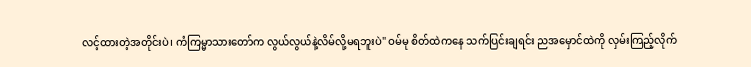လင့်ထားတဲ့အတိုင်းပဲ၊ ကံကြမ္မာသားတော်က လွယ်လွယ်နဲ့လိမ်လို့မရဘူးပဲ" ဝမ်မု စိတ်ထဲကနေ သက်ပြင်းချရင်း ညအမှောင်ထဲကို လှမ်းကြည့်လိုက်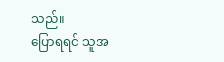သည်။
ပြောရရင် သူအ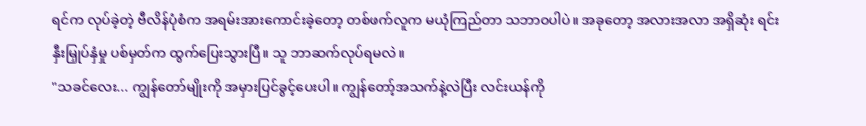ရင်က လုပ်ခဲ့တဲ့ ဗီလိန်ပုံစံက အရမ်းအားကောင်းခဲ့တော့ တစ်ဖက်လူက မယုံကြည်တာ သဘာဝပါပဲ။ အခုတော့ အလားအလာ အရှိဆုံး ရင်းနှီးမြှုပ်နှံမှု ပစ်မှတ်က ထွက်ပြေးသွားပြီ။ သူ ဘာဆက်လုပ်ရမလဲ။
"သခင်လေး... ကျွန်တော်မျိုးကို အမှားပြင်ခွင့်ပေးပါ။ ကျွန်တော့်အသက်နဲ့လဲပြီး လင်းယန်ကို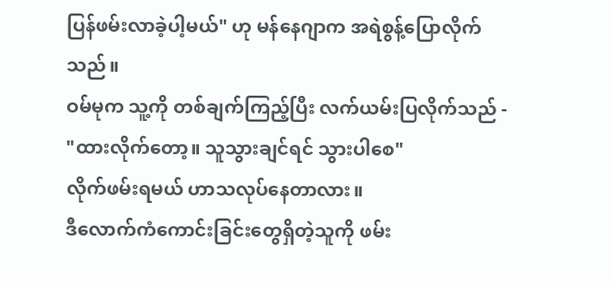ပြန်ဖမ်းလာခဲ့ပါ့မယ်" ဟု မန်နေဂျာက အရဲစွန့်ပြောလိုက်သည်။
ဝမ်မုက သူ့ကို တစ်ချက်ကြည့်ပြီး လက်ယမ်းပြလိုက်သည် - "ထားလိုက်တော့။ သူသွားချင်ရင် သွားပါစေ"
လိုက်ဖမ်းရမယ် ဟာသလုပ်နေတာလား။
ဒီလောက်ကံကောင်းခြင်းတွေရှိတဲ့သူကို ဖမ်း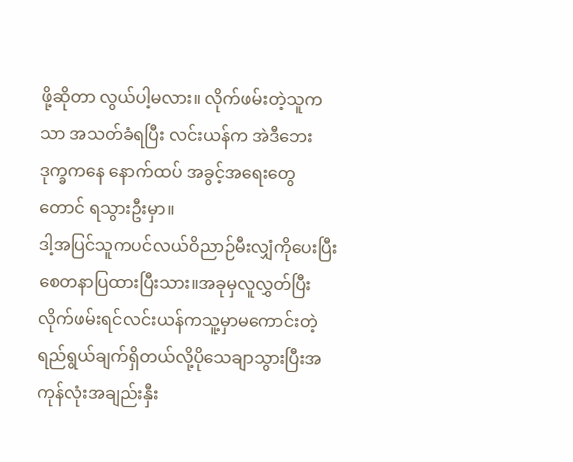ဖို့ဆိုတာ လွယ်ပါ့မလား။ လိုက်ဖမ်းတဲ့သူကသာ အသတ်ခံရပြီး လင်းယန်က အဲဒီဘေးဒုက္ခကနေ နောက်ထပ် အခွင့်အရေးတွေတောင် ရသွားဦးမှာ။
ဒါ့အပြင်သူကပင်လယ်ဝိညာဉ်မီးလျှံကိုပေးပြီးစေတနာပြထားပြီးသား။အခုမှလူလွှတ်ပြီးလိုက်ဖမ်းရင်လင်းယန်ကသူ့မှာမကောင်းတဲ့ရည်ရွယ်ချက်ရှိတယ်လို့ပိုသေချာသွားပြီးအကုန်လုံးအချည်းနှီး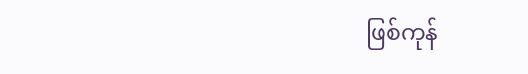ဖြစ်ကုန်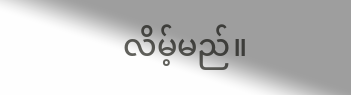လိမ့်မည်။